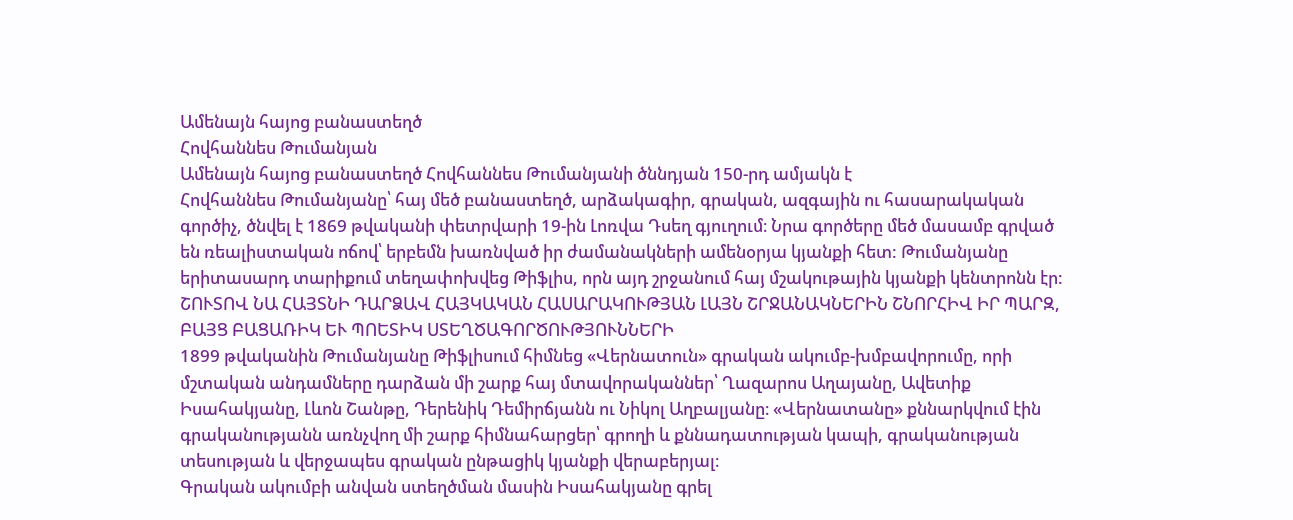Ամենայն հայոց բանաստեղծ
Հովհաննես Թումանյան
Ամենայն հայոց բանաստեղծ Հովհաննես Թումանյանի ծննդյան 150-րդ ամյակն է
Հովհաննես Թումանյանը՝ հայ մեծ բանաստեղծ, արձակագիր, գրական, ազգային ու հասարակական գործիչ, ծնվել է 1869 թվականի փետրվարի 19-ին Լոռվա Դսեղ գյուղում։ Նրա գործերը մեծ մասամբ գրված են ռեալիստական ոճով՝ երբեմն խառնված իր ժամանակների ամենօրյա կյանքի հետ: Թումանյանը երիտասարդ տարիքում տեղափոխվեց Թիֆլիս, որն այդ շրջանում հայ մշակութային կյանքի կենտրոնն էր:
ՇՈՒՏՈՎ ՆԱ ՀԱՅՏՆԻ ԴԱՐՁԱՎ ՀԱՅԿԱԿԱՆ ՀԱՍԱՐԱԿՈՒԹՅԱՆ ԼԱՅՆ ՇՐՋԱՆԱԿՆԵՐԻՆ ՇՆՈՐՀԻՎ ԻՐ ՊԱՐԶ, ԲԱՅՑ ԲԱՑԱՌԻԿ ԵՒ ՊՈԵՏԻԿ ՍՏԵՂԾԱԳՈՐԾՈՒԹՅՈՒՆՆԵՐԻ
1899 թվականին Թումանյանը Թիֆլիսում հիմնեց «Վերնատուն» գրական ակումբ-խմբավորումը, որի մշտական անդամները դարձան մի շարք հայ մտավորականներ՝ Ղազարոս Աղայանը, Ավետիք Իսահակյանը, Լևոն Շանթը, Դերենիկ Դեմիրճյանն ու Նիկոլ Աղբալյանը։ «Վերնատանը» քննարկվում էին գրականությանն առնչվող մի շարք հիմնահարցեր՝ գրողի և քննադատության կապի, գրականության տեսության և վերջապես գրական ընթացիկ կյանքի վերաբերյալ։
Գրական ակումբի անվան ստեղծման մասին Իսահակյանը գրել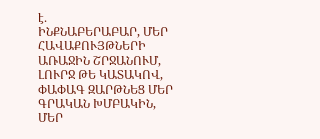է․
ԻՆՔՆԱԲԵՐԱԲԱՐ, ՄԵՐ ՀԱՎԱՔՈՒՅԹՆԵՐԻ ԱՌԱՋԻՆ ՇՐՋԱՆՈՒՄ, ԼՈՒՐՋ ԹԵ ԿԱՏԱԿՈՎ, ՓԱՓԱԳ ԶԱՐԹՆԵՑ ՄԵՐ ԳՐԱԿԱՆ ԽՄԲԱԿԻՆ, ՄԵՐ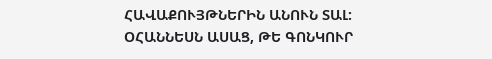ՀԱՎԱՔՈՒՅԹՆԵՐԻՆ ԱՆՈՒՆ ՏԱԼ:
ՕՀԱՆՆԵՍՆ ԱՍԱՑ, ԹԵ ԳՈՆԿՈՒՐ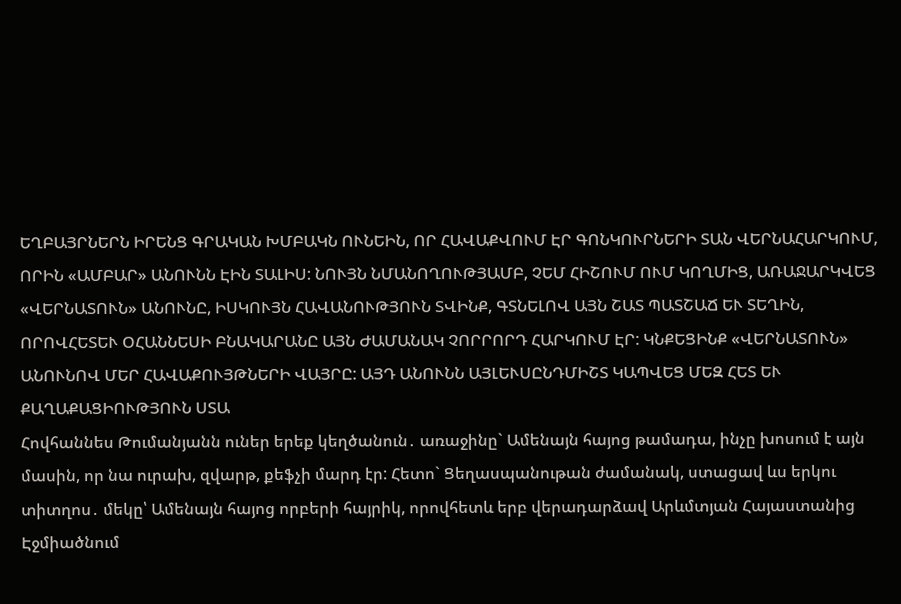ԵՂԲԱՅՐՆԵՐՆ ԻՐԵՆՑ ԳՐԱԿԱՆ ԽՄԲԱԿՆ ՈՒՆԵԻՆ, ՈՐ ՀԱՎԱՔՎՈՒՄ ԷՐ ԳՈՆԿՈՒՐՆԵՐԻ ՏԱՆ ՎԵՐՆԱՀԱՐԿՈՒՄ, ՈՐԻՆ «ԱՄԲԱՐ» ԱՆՈՒՆՆ ԷԻՆ ՏԱԼԻՍ: ՆՈՒՅՆ ՆՄԱՆՈՂՈՒԹՅԱՄԲ, ՉԵՄ ՀԻՇՈՒՄ ՈՒՄ ԿՈՂՄԻՑ, ԱՌԱՋԱՐԿՎԵՑ «ՎԵՐՆԱՏՈՒՆ» ԱՆՈՒՆԸ, ԻՍԿՈՒՅՆ ՀԱՎԱՆՈՒԹՅՈՒՆ ՏՎԻՆՔ, ԳՏՆԵԼՈՎ ԱՅՆ ՇԱՏ ՊԱՏՇԱՃ ԵՒ ՏԵՂԻՆ, ՈՐՈՎՀԵՏԵՒ ՕՀԱՆՆԵՍԻ ԲՆԱԿԱՐԱՆԸ ԱՅՆ ԺԱՄԱՆԱԿ ՉՈՐՐՈՐԴ ՀԱՐԿՈՒՄ ԷՐ: ԿՆՔԵՑԻՆՔ «ՎԵՐՆԱՏՈՒՆ» ԱՆՈՒՆՈՎ ՄԵՐ ՀԱՎԱՔՈՒՅԹՆԵՐԻ ՎԱՅՐԸ: ԱՅԴ ԱՆՈՒՆՆ ԱՅԼԵՒՍԸՆԴՄԻՇՏ ԿԱՊՎԵՑ ՄԵԶ ՀԵՏ ԵՒ ՔԱՂԱՔԱՑԻՈՒԹՅՈՒՆ ՍՏԱ
Հովհաննես Թումանյանն ուներ երեք կեղծանուն․ առաջինը` Ամենայն հայոց թամադա, ինչը խոսում է այն մասին, որ նա ուրախ, զվարթ, քեֆչի մարդ էր: Հետո` Ցեղասպանութան ժամանակ, ստացավ ևս երկու տիտղոս․ մեկը՝ Ամենայն հայոց որբերի հայրիկ, որովհետև երբ վերադարձավ Արևմտյան Հայաստանից Էջմիածնում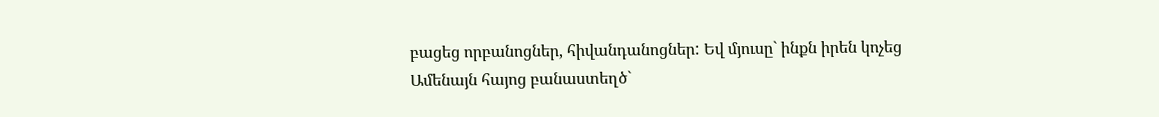բացեց որբանոցներ, հիվանդանոցներ: Եվ մյուսը` ինքն իրեն կոչեց Ամենայն հայոց բանաստեղծ`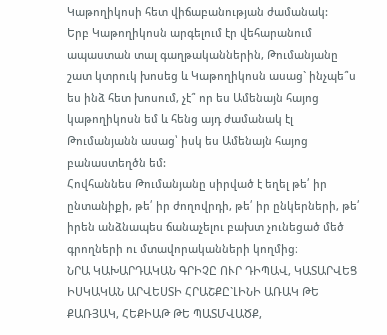Կաթողիկոսի հետ վիճաբանության ժամանակ:
Երբ Կաթողիկոսն արգելում էր վեհարանում ապաստան տալ գաղթականներին, Թումանյանը շատ կտրուկ խոսեց և Կաթողիկոսն ասաց` ինչպե՞ս ես ինձ հետ խոսում, չէ՞ որ ես Ամենայն հայոց կաթողիկոսն եմ և հենց այդ ժամանակ էլ Թումանյանն ասաց՝ իսկ ես Ամենայն հայոց բանաստեղծն եմ:
Հովհաննես Թումանյանը սիրված է եղել թե՛ իր ընտանիքի, թե՛ իր ժողովրդի, թե՛ իր ընկերների, թե՛ իրեն անձնապես ճանաչելու բախտ չունեցած մեծ գրողների ու մտավորականների կողմից։
ՆՐԱ ԿԱԽԱՐԴԱԿԱՆ ԳՐԻՉԸ ՈՒՐ ԴԻՊԱՎ, ԿԱՏԱՐՎԵՑ ԻՍԿԱԿԱՆ ԱՐՎԵՍՏԻ ՀՐԱՇՔԸ`ԼԻՆԻ ԱՌԱԿ ԹԵ ՔԱՌՅԱԿ, ՀԵՔԻԱԹ ԹԵ ՊԱՏՄՎԱԾՔ,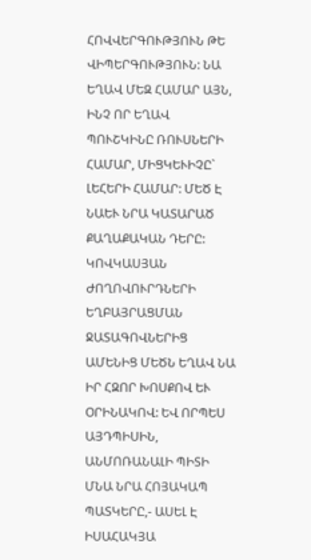ՀՈՎՎԵՐԳՈՒԹՅՈՒՆ ԹԵ ՎԻՊԵՐԳՈՒԹՅՈՒՆ: ՆԱ ԵՂԱՎ ՄԵԶ ՀԱՄԱՐ ԱՅՆ, ԻՆՉ ՈՐ ԵՂԱՎ ՊՈՒՇԿԻՆԸ ՌՈՒՍՆԵՐԻ ՀԱՄԱՐ, ՄԻՑԿԵՒԻՉԸ` ԼԵՀԵՐԻ ՀԱՄԱՐ: ՄԵԾ Է ՆԱԵՒ ՆՐԱ ԿԱՏԱՐԱԾ ՔԱՂԱՔԱԿԱՆ ԴԵՐԸ: ԿՈՎԿԱՍՅԱՆ ԺՈՂՈՎՈՒՐԴՆԵՐԻ ԵՂԲԱՅՐԱՑՄԱՆ ՋԱՏԱԳՈՎՆԵՐԻՑ ԱՄԵՆԻՑ ՄԵԾՆ ԵՂԱՎ ՆԱ ԻՐ ՀԶՈՐ ԽՈՍՔՈՎ ԵՒ ՕՐԻՆԱԿՈՎ: ԵՎ ՈՐՊԵՍ ԱՅԴՊԻՍԻՆ, ԱՆՄՈՌԱՆԱԼԻ ՊԻՏԻ ՄՆԱ ՆՐԱ ՀՈՅԱԿԱՊ ՊԱՏԿԵՐԸ,- ԱՍԵԼ Է ԻՍԱՀԱԿՅԱ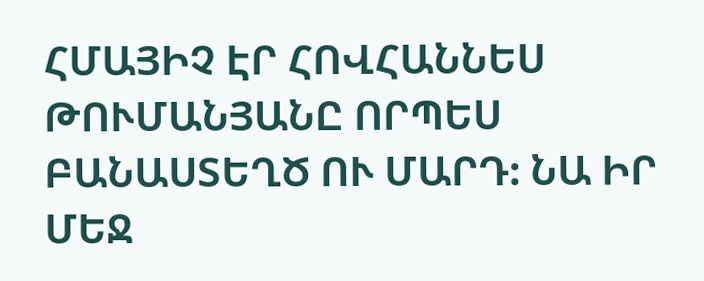ՀՄԱՅԻՉ ԷՐ ՀՈՎՀԱՆՆԵՍ ԹՈՒՄԱՆՅԱՆԸ ՈՐՊԵՍ ԲԱՆԱՍՏԵՂԾ ՈՒ ՄԱՐԴ: ՆԱ ԻՐ ՄԵՋ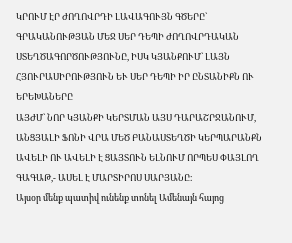ԿՐՈՒՄ ԷՐ ԺՈՂՈՎՐԴԻ ԼԱՎԱԳՈՒՅՆ ԳԾԵՐԸ` ԳՐԱԿԱՆՈՒԹՅԱՆ ՄԵՋ ՍԵՐ ԴԵՊԻ ԺՈՂՈՎՐԴԱԿԱՆ ՍՏԵՂԾԱԳՈՐԾՈՒԹՅՈՒՆԸ, ԻՍԿ ԿՅԱՆՔՈՒՄ` ԼԱՅՆ ՀՅՈՒՐԱՍԻՐՈՒԹՅՈՒՆ ԵՒ ՍԵՐ ԴԵՊԻ ԻՐ ԸՆՏԱՆԻՔՆ ՈՒ ԵՐԵԽԱՆԵՐԸ
ԱՅԺՄ` ՆՈՐ ԿՅԱՆՔԻ ԿԵՐՏՄԱՆ ԱՅՍ ԴԱՐԱՇՐՋԱՆՈՒՄ, ԱՆՑՅԱԼԻ ՖՈՆԻ ՎՐԱ ՄԵԾ ԲԱՆԱՍՏԵՂԾԻ ԿԵՐՊԱՐԱՆՔՆ ԱՎԵԼԻ ՈՒ ԱՎԵԼԻ Է ՑԱՅՏՈՒՆ ԵԼՆՈՒՄ ՈՐՊԵՍ ՓԱՅԼՈՂ ԳԱԳԱԹ,- ԱՍԵԼ Է ՄԱՐՏԻՐՈՍ ՍԱՐՅԱՆԸ։
Այսօր մենք պատիվ ունենք տոնել Ամենայն հայոց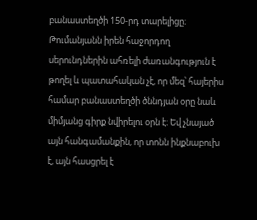բանաստեղծի 150-րդ տարելիցը։ Թումանյանն իրեն հաջորդող սերունդներին ահռելի ժառանգություն է թողել և պատահական չէ, որ մեզ՝ հայերիս համար բանաստեղծի ծննդյան օրը նաև միմյանց գիրք նվիրելու օրն է։ Եվ չնայած այն հանգամանքին, որ տոնն ինքնաբուխ է, այն հասցրել է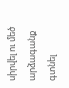սիրվել ու մեծ արձագանք գտնել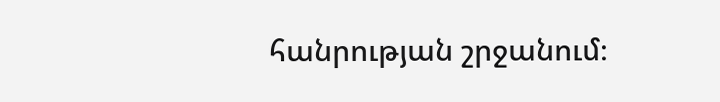հանրության շրջանում։